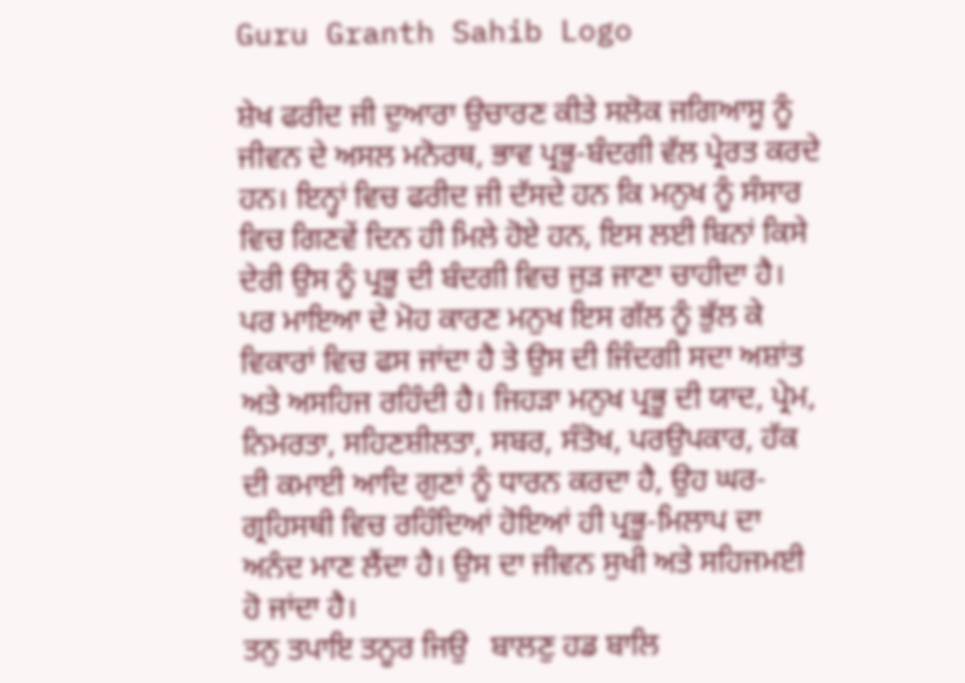Guru Granth Sahib Logo

ਸ਼ੇਖ ਫਰੀਦ ਜੀ ਦੁਆਰਾ ਉਚਾਰਣ ਕੀਤੇ ਸਲੋਕ ਜਗਿਆਸੂ ਨੂੰ ਜੀਵਨ ਦੇ ਅਸਲ ਮਨੋਰਥ, ਭਾਵ ਪ੍ਰਭੂ-ਬੰਦਗੀ ਵੱਲ ਪ੍ਰੇਰਤ ਕਰਦੇ ਹਨ। ਇਨ੍ਹਾਂ ਵਿਚ ਫਰੀਦ ਜੀ ਦੱਸਦੇ ਹਨ ਕਿ ਮਨੁਖ ਨੂੰ ਸੰਸਾਰ ਵਿਚ ਗਿਣਵੇਂ ਦਿਨ ਹੀ ਮਿਲੇ ਹੋਏ ਹਨ, ਇਸ ਲਈ ਬਿਨਾਂ ਕਿਸੇ ਦੇਰੀ ਉਸ ਨੂੰ ਪ੍ਰਭੂ ਦੀ ਬੰਦਗੀ ਵਿਚ ਜੁੜ ਜਾਣਾ ਚਾਹੀਦਾ ਹੈ। ਪਰ ਮਾਇਆ ਦੇ ਮੋਹ ਕਾਰਣ ਮਨੁਖ ਇਸ ਗੱਲ ਨੂੰ ਭੁੱਲ ਕੇ ਵਿਕਾਰਾਂ ਵਿਚ ਫਸ ਜਾਂਦਾ ਹੈ ਤੇ ਉਸ ਦੀ ਜਿੰਦਗੀ ਸਦਾ ਅਸ਼ਾਂਤ ਅਤੇ ਅਸਹਿਜ ਰਹਿੰਦੀ ਹੈ। ਜਿਹੜਾ ਮਨੁਖ ਪ੍ਰਭੂ ਦੀ ਯਾਦ, ਪ੍ਰੇਮ, ਨਿਮਰਤਾ, ਸਹਿਣਸ਼ੀਲਤਾ, ਸਬਰ, ਸੰਤੋਖ, ਪਰਉਪਕਾਰ, ਹੱਕ ਦੀ ਕਮਾਈ ਆਦਿ ਗੁਣਾਂ ਨੂੰ ਧਾਰਨ ਕਰਦਾ ਹੈ, ਉਹ ਘਰ-ਗ੍ਰਹਿਸਥੀ ਵਿਚ ਰਹਿੰਦਿਆਂ ਹੋਇਆਂ ਹੀ ਪ੍ਰਭੂ-ਮਿਲਾਪ ਦਾ ਅਨੰਦ ਮਾਣ ਲੈਂਦਾ ਹੈ। ਉਸ ਦਾ ਜੀਵਨ ਸੁਖੀ ਅਤੇ ਸਹਿਜਮਈ ਹੋ ਜਾਂਦਾ ਹੈ।
ਤਨੁ ਤਪਾਇ ਤਨੂਰ ਜਿਉ   ਬਾਲਣੁ ਹਡ ਬਾਲਿ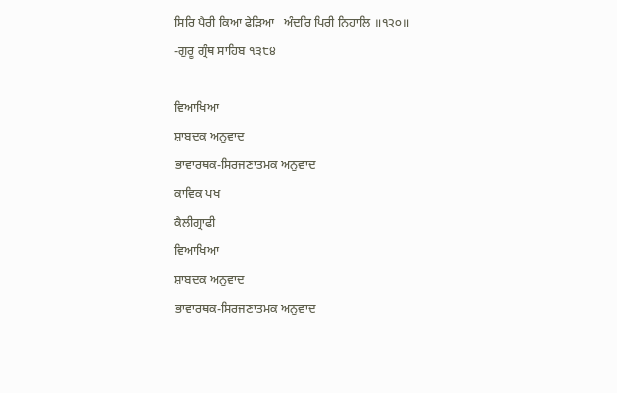ਸਿਰਿ ਪੈਰੀ ਕਿਆ ਫੇੜਿਆ   ਅੰਦਰਿ ਪਿਰੀ ਨਿਹਾਲਿ ॥੧੨੦॥
-ਗੁਰੂ ਗ੍ਰੰਥ ਸਾਹਿਬ ੧੩੮੪

ਵਿਆਖਿਆ
ਸ਼ਾਬਦਕ ਅਨੁਵਾਦ
ਭਾਵਾਰਥਕ-ਸਿਰਜਣਾਤਮਕ ਅਨੁਵਾਦ
ਕਾਵਿਕ ਪਖ
ਕੈਲੀਗ੍ਰਾਫੀ
ਵਿਆਖਿਆ
ਸ਼ਾਬਦਕ ਅਨੁਵਾਦ
ਭਾਵਾਰਥਕ-ਸਿਰਜਣਾਤਮਕ ਅਨੁਵਾਦ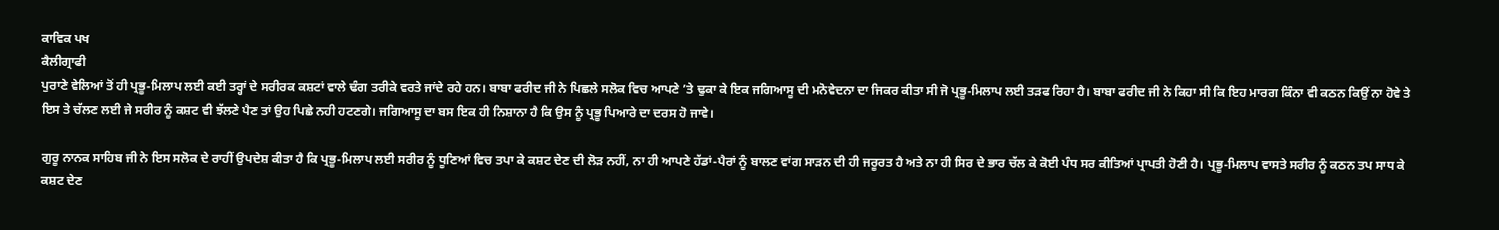ਕਾਵਿਕ ਪਖ
ਕੈਲੀਗ੍ਰਾਫੀ
ਪੁਰਾਣੇ ਵੇਲਿਆਂ ਤੋਂ ਹੀ ਪ੍ਰਭੂ-ਮਿਲਾਪ ਲਈ ਕਈ ਤਰ੍ਹਾਂ ਦੇ ਸਰੀਰਕ ਕਸ਼ਟਾਂ ਵਾਲੇ ਢੰਗ ਤਰੀਕੇ ਵਰਤੇ ਜਾਂਦੇ ਰਹੇ ਹਨ। ਬਾਬਾ ਫਰੀਦ ਜੀ ਨੇ ਪਿਛਲੇ ਸਲੋਕ ਵਿਚ ਆਪਣੇ ’ਤੇ ਢੁਕਾ ਕੇ ਇਕ ਜਗਿਆਸੂ ਦੀ ਮਨੋਵੇਦਨਾ ਦਾ ਜਿਕਰ ਕੀਤਾ ਸੀ ਜੋ ਪ੍ਰਭੂ-ਮਿਲਾਪ ਲਈ ਤੜਫ ਰਿਹਾ ਹੈ। ਬਾਬਾ ਫਰੀਦ ਜੀ ਨੇ ਕਿਹਾ ਸੀ ਕਿ ਇਹ ਮਾਰਗ ਕਿੰਨਾ ਵੀ ਕਠਨ ਕਿਉਂ ਨਾ ਹੋਵੇ ਤੇ ਇਸ ਤੇ ਚੱਲਣ ਲਈ ਜੇ ਸਰੀਰ ਨੂੰ ਕਸ਼ਟ ਵੀ ਝੱਲਣੇ ਪੈਣ ਤਾਂ ਉਹ ਪਿਛੇ ਨਹੀ ਹਟਣਗੇ। ਜਗਿਆਸੂ ਦਾ ਬਸ ਇਕ ਹੀ ਨਿਸ਼ਾਨਾ ਹੈ ਕਿ ਉਸ ਨੂੰ ਪ੍ਰਭੂ ਪਿਆਰੇ ਦਾ ਦਰਸ ਹੋ ਜਾਵੇ।

ਗੁਰੂ ਨਾਨਕ ਸਾਹਿਬ ਜੀ ਨੇ ਇਸ ਸਲੋਕ ਦੇ ਰਾਹੀਂ ਉਪਦੇਸ਼ ਕੀਤਾ ਹੈ ਕਿ ਪ੍ਰਭੂ-ਮਿਲਾਪ ਲਈ ਸਰੀਰ ਨੂੰ ਧੂਣਿਆਂ ਵਿਚ ਤਪਾ ਕੇ ਕਸ਼ਟ ਦੇਣ ਦੀ ਲੋੜ ਨਹੀਂ, ਨਾ ਹੀ ਆਪਣੇ ਹੱਡਾਂ-ਪੈਰਾਂ ਨੂੰ ਬਾਲਣ ਵਾਂਗ ਸਾੜਨ ਦੀ ਹੀ ਜਰੂਰਤ ਹੈ ਅਤੇ ਨਾ ਹੀ ਸਿਰ ਦੇ ਭਾਰ ਚੱਲ ਕੇ ਕੋਈ ਪੰਧ ਸਰ ਕੀਤਿਆਂ ਪ੍ਰਾਪਤੀ ਹੋਣੀ ਹੈ। ਪ੍ਰਭੂ-ਮਿਲਾਪ ਵਾਸਤੇ ਸਰੀਰ ਨੂੰ ਕਠਨ ਤਪ ਸਾਧ ਕੇ ਕਸ਼ਟ ਦੇਣ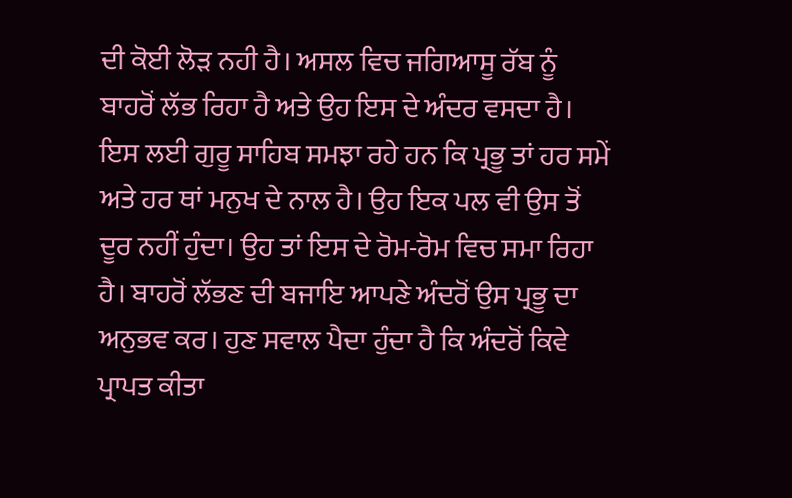ਦੀ ਕੋਈ ਲੋੜ ਨਹੀ ਹੈ। ਅਸਲ ਵਿਚ ਜਗਿਆਸੂ ਰੱਬ ਨੂੰ ਬਾਹਰੋਂ ਲੱਭ ਰਿਹਾ ਹੈ ਅਤੇ ਉਹ ਇਸ ਦੇ ਅੰਦਰ ਵਸਦਾ ਹੈ। ਇਸ ਲਈ ਗੁਰੂ ਸਾਹਿਬ ਸਮਝਾ ਰਹੇ ਹਨ ਕਿ ਪ੍ਰਭੂ ਤਾਂ ਹਰ ਸਮੇਂ ਅਤੇ ਹਰ ਥਾਂ ਮਨੁਖ ਦੇ ਨਾਲ ਹੈ। ਉਹ ਇਕ ਪਲ ਵੀ ਉਸ ਤੋਂ ਦੂਰ ਨਹੀਂ ਹੁੰਦਾ। ਉਹ ਤਾਂ ਇਸ ਦੇ ਰੋਮ-ਰੋਮ ਵਿਚ ਸਮਾ ਰਿਹਾ ਹੈ। ਬਾਹਰੋਂ ਲੱਭਣ ਦੀ ਬਜਾਇ ਆਪਣੇ ਅੰਦਰੋਂ ਉਸ ਪ੍ਰਭੂ ਦਾ ਅਨੁਭਵ ਕਰ। ਹੁਣ ਸਵਾਲ ਪੈਦਾ ਹੁੰਦਾ ਹੈ ਕਿ ਅੰਦਰੋਂ ਕਿਵੇ ਪ੍ਰਾਪਤ ਕੀਤਾ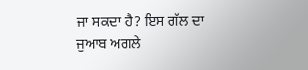ਜਾ ਸਕਦਾ ਹੈ? ਇਸ ਗੱਲ ਦਾ ਜੁਆਬ ਅਗਲੇ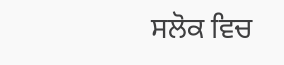ਸਲੋਕ ਵਿਚ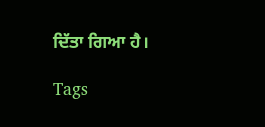ਦਿੱਤਾ ਗਿਆ ਹੈ।

Tags